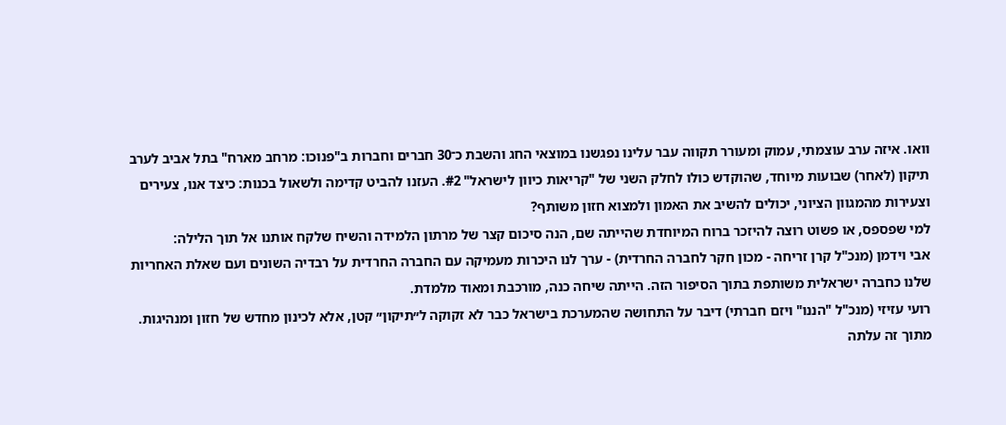וואו. איזה ערב עוצמתי, עמוק ומעורר תקווה עבר עלינו נפגשנו במוצאי החג והשבת כ־30 חברים וחברות ב"פנוכו: מרחב מארח" בתל אביב לערב תיקון (לאחר) שבועות מיוחד, שהוקדש כולו לחלק השני של "קריאות כיוון לישראל" #2. העזנו להביט קדימה ולשאול בכנות: כיצד אנו, צעירים וצעירות מהמגוון הציוני, יכולים להשיב את האמון ולמצוא חזון משותף?
למי שפספס, או פשוט רוצה להיזכר ברוח המיוחדת שהייתה שם, הנה סיכום קצר של מרתון הלמידה והשיח שלקח אותנו אל תוך הלילה:
אבי וידמן (מנכ"ל קרן זריחה - מכון חקר לחברה החרדית) - ערך לנו היכרות מעמיקה עם החברה החרדית על רבדיה השונים ועם שאלת האחריות שלנו כחברה ישראלית משותפת בתוך הסיפור הזה. הייתה שיחה כנה, מורכבת ומאוד מלמדת.
רועי עזיזי (מנכ"ל "הננו" ויזם חברתי) דיבר על התחושה שהמערכת בישראל כבר לא זקוקה ל״תיקון״ קטן, אלא לכינון מחדש של חזון ומנהיגות. מתוך זה עלתה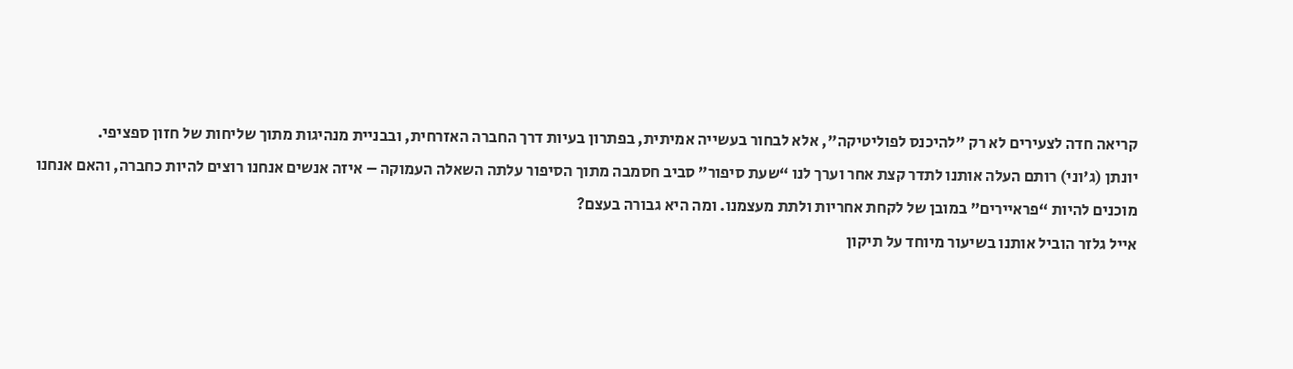קריאה חדה לצעירים לא רק "להיכנס לפוליטיקה", אלא לבחור בעשייה אמיתית, בפתרון בעיות דרך החברה האזרחית, ובבניית מנהיגות מתוך שליחות של חזון ספציפי.
יונתן (ג'וני) רותם העלה אותנו לתדר קצת אחר וערך לנו “שעת סיפור” סביב חסמבה מתוך הסיפור עלתה השאלה העמוקה – איזה אנשים אנחנו רוצים להיות כחברה, והאם אנחנו מוכנים להיות “פראיירים” במובן של לקחת אחריות ולתת מעצמנו. ומה היא גבורה בעצם?
אייל גלזר הוביל אותנו בשיעור מיוחד על תיקון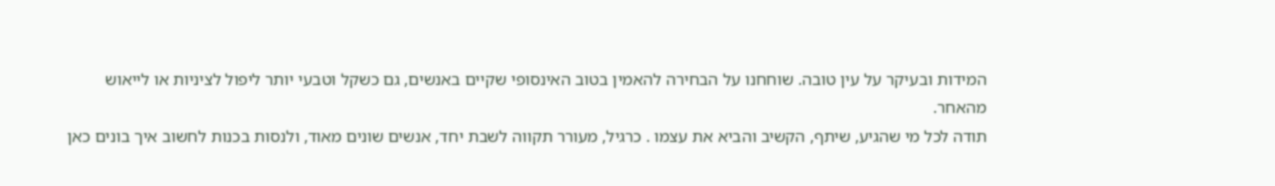המידות ובעיקר על עין טובה. שוחחנו על הבחירה להאמין בטוב האינסופי שקיים באנשים, גם כשקל וטבעי יותר ליפול לציניות או לייאוש מהאחר.
תודה לכל מי שהגיע, שיתף, הקשיב והביא את עצמו . כרגיל, מעורר תקווה לשבת יחד, אנשים שונים מאוד, ולנסות בכנות לחשוב איך בונים כאן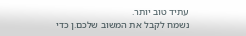עתיד טוב יותר.
נשמח לקבל את המשוב שלכם.ן כדי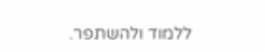ללמוד ולהשתפר.